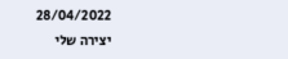28/04/2022
יצירה שלי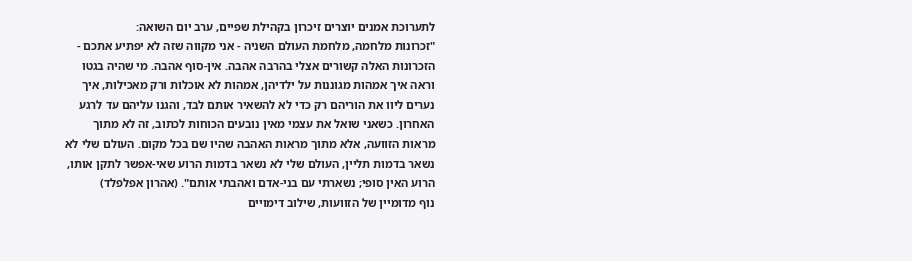לתערוכת אמנים יוצרים זיכרון בקהילת שפיים, ערב יום השואה:
"זכרונות מלחמה, מלחמת העולם השניה - אני מקווה שזה לא יפתיע אתכם - הזכרונות האלה קשורים אצלי בהרבה אהבה. אין-סוף אהבה. מי שהיה בגטו וראה איך אמהות מגוננות על ילדיהן, אמהות לא אוכלות ורק מאכילות, איך נערים ליוו את הוריהם רק כדי לא להשאיר אותם לבד, והגנו עליהם עד לרגע האחרון. כשאני שואל את עצמי מאין נובעים הכוחות לכתוב, זה לא מתוך מראות הזוועה, אלא מתוך מראות האהבה שהיו שם בכל מקום. העולם שלי לא נשאר בדמות תליין, העולם שלי לא נשאר בדמות הרוע שאי-אפשר לתקן אותו, הרוע האין סופי; נשארתי עם בני-אדם ואהבתי אותם". (אהרון אפלפלד)
נוף מדומיין של הזוועות, שילוב דימויים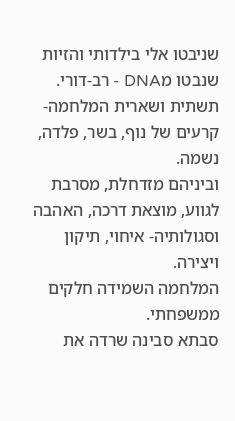שניבטו אלי בילדותי והזיות שנבטו מDNA - רב-דורי.
תשתית ושארית המלחמה- קרעים של נוף, בשר, פלדה, נשמה.
וביניהם מזדחלת, מסרבת לגווע, מוצאת דרכה, האהבה וסגולותיה- איחוי, תיקון ויצירה.
המלחמה השמידה חלקים ממשפחתי.
סבתא סבינה שרדה את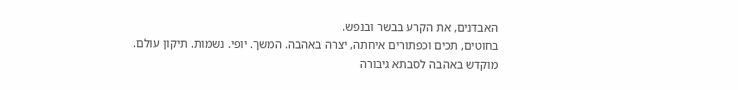האבדנים, את הקרע בבשר ובנפש.
בחוטים, תכים וכפתורים איחתה, יצרה באהבה. המשך. יופי. נשמות. תיקון עולם.
מוקדש באהבה לסבתא גיבורה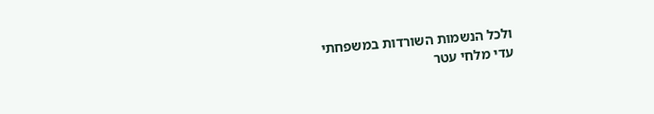ולכל הנשמות השורדות במשפחתי
עדי מלחי עטר